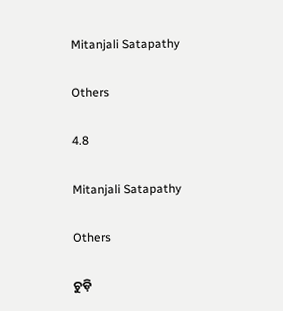Mitanjali Satapathy

Others

4.8

Mitanjali Satapathy

Others

ଚୁଡ଼ି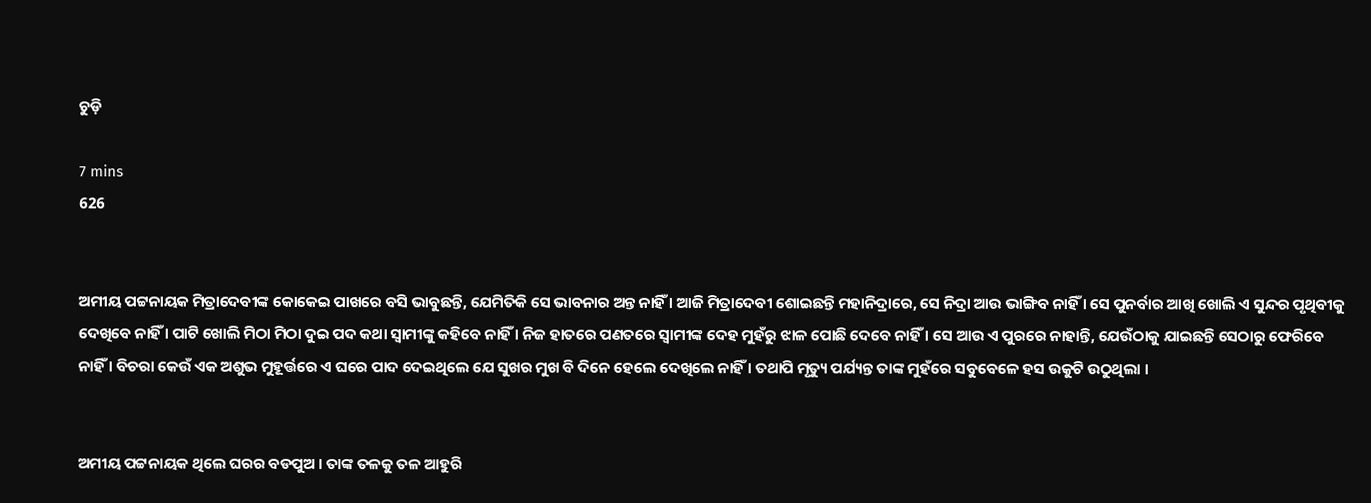ଚୁଡ଼ି

7 mins
626


ଅମୀୟ ପଟ୍ଟନାୟକ ମିତ୍ରାଦେବୀଙ୍କ କୋକେଇ ପାଖରେ ବସି ଭାବୁଛନ୍ତି, ଯେମିତିକି ସେ ଭାବନାର ଅନ୍ତ ନାହିଁ । ଆଜି ମିତ୍ରାଦେବୀ ଶୋଇଛନ୍ତି ମହାନିଦ୍ରାରେ, ସେ ନିଦ୍ରା ଆଉ ଭାଙ୍ଗିବ ନାହିଁ । ସେ ପୁନର୍ବାର ଆଖି ଖୋଲି ଏ ସୁନ୍ଦର ପୃଥିବୀକୁ ଦେଖିବେ ନାହିଁ । ପାଟି ଖୋଲି ମିଠା ମିଠା ଦୁଇ ପଦ କଥା ସ୍ୱାମୀଙ୍କୁ କହିବେ ନାହିଁ । ନିଜ ହାତରେ ପଣତରେ ସ୍ୱାମୀଙ୍କ ଦେହ ମୁହଁରୁ ଝାଳ ପୋଛି ଦେବେ ନାହିଁ । ସେ ଆଉ ଏ ପୁରରେ ନାହାନ୍ତି, ଯେଉଁଠାକୁ ଯାଇଛନ୍ତି ସେଠାରୁ ଫେରିବେ ନାହିଁ । ବିଚରା କେଉଁ ଏକ ଅଶୁଭ ମୁହୂର୍ତ୍ତରେ ଏ ଘରେ ପାଦ ଦେଇଥିଲେ ଯେ ସୁଖର ମୁଖ ବି ଦିନେ ହେଲେ ଦେଖିଲେ ନାହିଁ । ତଥାପି ମୃତ୍ୟୁ ପର୍ଯ୍ୟନ୍ତ ତାଙ୍କ ମୁହଁରେ ସବୁବେଳେ ହସ ଉକୁଟି ଉଠୁଥିଲା ।


ଅମୀୟ ପଟ୍ଟନାୟକ ଥିଲେ ଘରର ବଡପୁଅ । ତାଙ୍କ ତଳକୁ ତଳ ଆହୁରି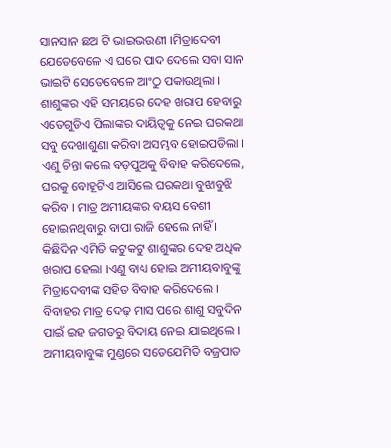ସାନସାନ ଛଅ ଟି ଭାଇଭଉଣୀ ।ମିତ୍ରାଦେବୀ ଯେତେବେଳେ ଏ ଘରେ ପାଦ ଦେଲେ ସବା ସାନ ଭାଇଟି ସେତେବେଳେ ଆଂଠୁ ପକାଉଥିଲା । ଶାଶୁଙ୍କର ଏହି ସମୟରେ ଦେହ ଖରାପ ହେବାରୁ ଏତେଗୁଡିଏ ପିଲାଙ୍କର ଦାୟିତ୍ୱକୁ ନେଇ ଘରକଥା ସବୁ ଦେଖାଶୁଣା କରିବା ଅସମ୍ଭବ ହୋଇପଡିଲା । ଏଣୁ ଚିନ୍ତା କଲେ ବଡ଼ପୁଅକୁ ବିବାହ କରିଦେଲେ, ଘରକୁ ବୋହୂଟିଏ ଆସିଲେ ଘରକଥା ବୁଝାବୁଝି କରିବ । ମାତ୍ର ଅମୀୟଙ୍କର ବୟସ ବେଶୀ ହୋଇନଥିବାରୁ ବାପା ରାଜି ହେଲେ ନାହିଁ । କିଛିଦିନ ଏମିତି କଟୁକଟୁ ଶାଶୁଙ୍କର ଦେହ ଅଧିକ ଖରାପ ହେଲା ।ଏଣୁ ବାଧ୍ୟ ହୋଇ ଅମୀୟବାବୁଙ୍କୁ ମିତ୍ରାଦେବୀଙ୍କ ସହିତ ବିବାହ କରିଦେଲେ । ବିବାହର ମାତ୍ର ଦେଢ଼ ମାସ ପରେ ଶାଶୁ ସବୁଦିନ ପାଇଁ ଇହ ଜଗତରୁ ବିଦାୟ ନେଇ ଯାଇଥିଲେ । ଅମୀୟବାବୁଙ୍କ ମୁଣ୍ଡରେ ସତେଯେମିତି ବଜ୍ରପାତ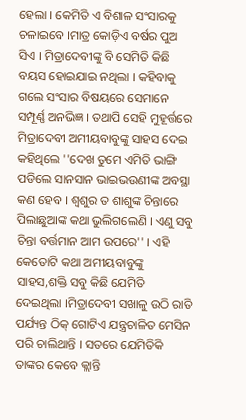ହେଲା । କେମିତି ଏ ବିଶାଳ ସଂସାରକୁ ଚଳାଇବେ ।ମାତ୍ର କୋଡ଼ିଏ ବର୍ଷର ପୁଅ ସିଏ । ମିତ୍ରାଦେବୀଙ୍କୁ ବି ସେମିତି କିଛି ବୟସ ହୋଇଯାଇ ନଥିଲା । କହିବାକୁ ଗଲେ ସଂସାର ବିଷୟରେ ସେମାନେ ସମ୍ପୂର୍ଣ୍ଣ ଅନଭିଜ୍ଞ । ତଥାପି ସେହି ମୁହୂର୍ତ୍ତରେ ମିତ୍ରାଦେବୀ ଅମୀୟବାବୁଙ୍କୁ ସାହସ ଦେଇ କହିଥିଲେ ''ଦେଖ ତୁମେ ଏମିତି ଭାଙ୍ଗି ପଡିଲେ ସାନସାନ ଭାଇଭଉଣୀଙ୍କ ଅବସ୍ଥା କଣ ହେବ । ଶ୍ୱଶୁର ତ ଶାଶୁଙ୍କ ଚିନ୍ତାରେ ପିଲାଛୁଆଙ୍କ କଥା ଭୁଲିଗଲେଣି । ଏଣୁ ସବୁ ଚିନ୍ତା ବର୍ତ୍ତମାନ ଆମ ଉପରେ'' । ଏହି କେତୋଟି କଥା ଅମୀୟବାବୁଙ୍କୁ ସାହସ,ଶକ୍ତି ସବୁ କିଛି ଯେମିତି ଦେଇଥିଲା ।ମିତ୍ରାଦେବୀ ସଖାଳୁ ଉଠି ରାତି ପର୍ଯ୍ୟନ୍ତ ଠିକ୍ ଗୋଟିଏ ଯନ୍ତ୍ରଚାଳିତ ମେସିନ ପରି ଚାଲିଥାନ୍ତି । ସତରେ ଯେମିତିକି ତାଙ୍କର କେବେ କ୍ଲାନ୍ତି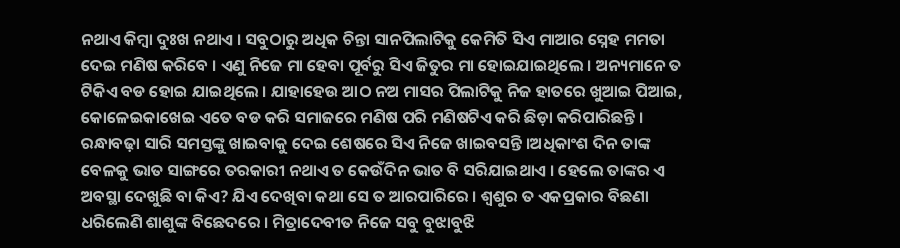ନଥାଏ କିମ୍ବା ଦୁଃଖ ନଥାଏ । ସବୁଠାରୁ ଅଧିକ ଚିନ୍ତା ସାନପିଲାଟିକୁ କେମିତି ସିଏ ମାଆର ସ୍ନେହ ମମତା ଦେଇ ମଣିଷ କରିବେ । ଏଣୁ ନିଜେ ମା ହେବା ପୂର୍ବରୁ ସିଏ ଜିତୁର ମା ହୋଇଯାଇଥିଲେ । ଅନ୍ୟମାନେ ତ ଟିକିଏ ବଡ ହୋଇ ଯାଇଥିଲେ । ଯାହାହେଉ ଆଠ ନଅ ମାସର ପିଲାଟିକୁ ନିଜ ହାତରେ ଖୁଆଇ ପିଆଇ, କୋଳେଇକାଖେଇ ଏତେ ବଡ କରି ସମାଜରେ ମଣିଷ ପରି ମଣିଷଟିଏ କରି ଛିଡ଼ା କରିପାରିଛନ୍ତି । ରନ୍ଧାବଢ଼ା ସାରି ସମସ୍ତଙ୍କୁ ଖାଇବାକୁ ଦେଇ ଶେଷରେ ସିଏ ନିଜେ ଖାଇବସନ୍ତି ।ଅଧିକାଂଶ ଦିନ ତାଙ୍କ ବେଳକୁ ଭାତ ସାଙ୍ଗରେ ତରକାରୀ ନଥାଏ ତ କେଉଁଦିନ ଭାତ ବି ସରିଯାଇଥାଏ । ହେଲେ ତାଙ୍କର ଏ ଅବସ୍ଥା ଦେଖୁଛି ବା କିଏ? ଯିଏ ଦେଖିବା କଥା ସେ ତ ଆରପାରିରେ । ଶ୍ୱଶୁର ତ ଏକପ୍ରକାର ବିଛଣା ଧରିଲେଣି ଶାଶୁଙ୍କ ବିଛେଦରେ । ମିତ୍ରାଦେବୀତ ନିଜେ ସବୁ ବୁଝାବୁଝି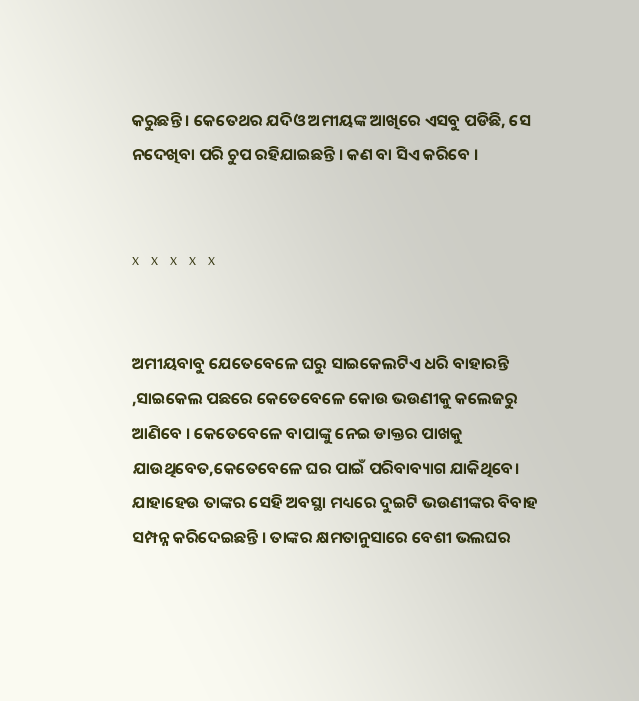କରୁଛନ୍ତି । କେତେଥର ଯଦିଓ ଅମୀୟଙ୍କ ଆଖିରେ ଏସବୁ ପଡିଛି, ସେ ନଦେଖିବା ପରି ଚୁପ ରହିଯାଇଛନ୍ତି । କଣ ବା ସିଏ କରିବେ ।


x   x   x   x   x


ଅମୀୟବାବୁ ଯେତେବେଳେ ଘରୁ ସାଇକେଲଟିଏ ଧରି ବାହାରନ୍ତି ,ସାଇକେଲ ପଛରେ କେତେବେଳେ କୋଉ ଭଉଣୀକୁ କଲେଜରୁ ଆଣିବେ । କେତେବେଳେ ବାପାଙ୍କୁ ନେଇ ଡାକ୍ତର ପାଖକୁ ଯାଉଥିବେତ,କେତେବେଳେ ଘର ପାଇଁ ପରିବାବ୍ୟାଗ ଯାକିଥିବେ। ଯାହାହେଉ ତାଙ୍କର ସେହି ଅବସ୍ଥା ମଧ୍ୟରେ ଦୁଇଟି ଭଉଣୀଙ୍କର ବିବାହ ସମ୍ପନ୍ନ କରିଦେଇଛନ୍ତି । ତାଙ୍କର କ୍ଷମତାନୁସାରେ ବେଶୀ ଭଲଘର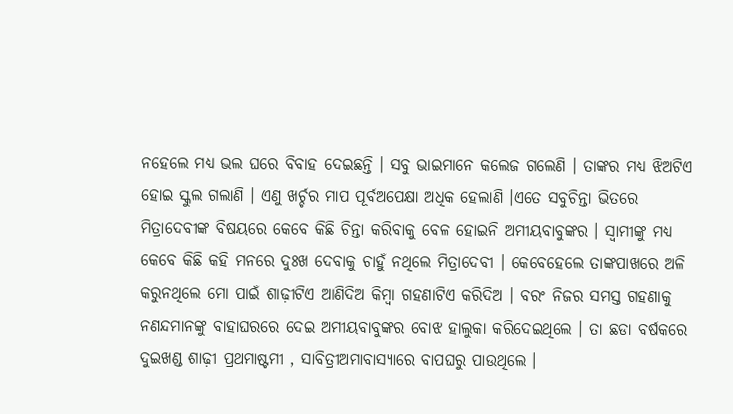ନହେଲେ ମଧ୍ୟ ଭଲ ଘରେ ବିବାହ ଦେଇଛନ୍ତି । ସବୁ ଭାଇମାନେ କଲେଜ ଗଲେଣି । ତାଙ୍କର ମଧ୍ୟ ଝିଅଟିଏ ହୋଇ ସ୍କୁଲ ଗଲାଣି । ଏଣୁ ଖର୍ଚ୍ଚର ମାପ ପୂର୍ବଅପେକ୍ଷା ଅଧିକ ହେଲାଣି ।ଏତେ ସବୁଚିନ୍ତା ଭିତରେ ମିତ୍ରାଦେବୀଙ୍କ ବିଷୟରେ କେବେ କିଛି ଚିନ୍ତା କରିବାକୁ ବେଳ ହୋଇନି ଅମୀୟବାବୁଙ୍କର । ସ୍ୱାମୀଙ୍କୁ ମଧ୍ୟ କେବେ କିଛି କହି ମନରେ ଦୁଃଖ ଦେବାକୁ ଚାହୁଁ ନଥିଲେ ମିତ୍ରାଦେବୀ । କେବେହେଲେ ତାଙ୍କପାଖରେ ଅଳି କରୁନଥିଲେ ମୋ ପାଇଁ ଶାଢ଼ୀଟିଏ ଆଣିଦିଅ କିମ୍ବା ଗହଣାଟିଏ କରିଦିଅ । ବରଂ ନିଜର ସମସ୍ତ ଗହଣାକୁ ନଣନ୍ଦମାନଙ୍କୁ ବାହାଘରରେ ଦେଇ ଅମୀୟବାବୁଙ୍କର ବୋଝ ହାଲୁକା କରିଦେଇଥିଲେ । ତା ଛଡା ବର୍ଷକରେ ଦୁଇଖଣ୍ଡ ଶାଢ଼ୀ ପ୍ରଥମାଷ୍ଟମୀ , ସାବିତ୍ରୀଅମାବାସ୍ୟାରେ ବାପଘରୁ ପାଉଥିଲେ ।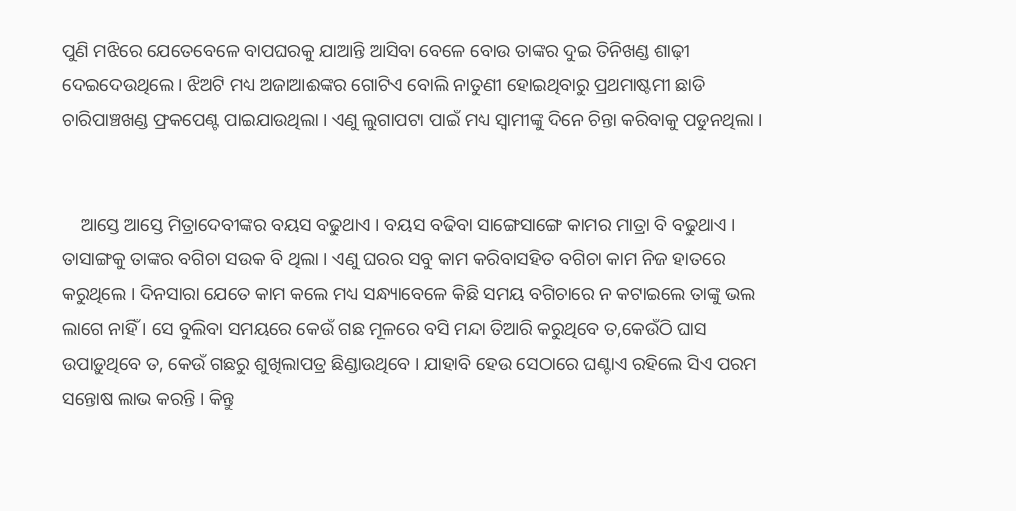ପୁଣି ମଝିରେ ଯେତେବେଳେ ବାପଘରକୁ ଯାଆନ୍ତି ଆସିବା ବେଳେ ବୋଉ ତାଙ୍କର ଦୁଇ ତିନିଖଣ୍ଡ ଶାଢ଼ୀ ଦେଇଦେଉଥିଲେ । ଝିଅଟି ମଧ୍ୟ ଅଜାଆଈଙ୍କର ଗୋଟିଏ ବୋଲି ନାତୁଣୀ ହୋଇଥିବାରୁ ପ୍ରଥମାଷ୍ଟମୀ ଛାଡି ଚାରିପାଞ୍ଚଖଣ୍ଡ ଫ୍ରକପେଣ୍ଟ ପାଇଯାଉଥିଲା । ଏଣୁ ଲୁଗାପଟା ପାଇଁ ମଧ୍ୟ ସ୍ୱାମୀଙ୍କୁ ଦିନେ ଚିନ୍ତା କରିବାକୁ ପଡୁନଥିଲା ।


    ଆସ୍ତେ ଆସ୍ତେ ମିତ୍ରାଦେବୀଙ୍କର ବୟସ ବଢୁଥାଏ । ବୟସ ବଢିବା ସାଙ୍ଗେସାଙ୍ଗେ କାମର ମାତ୍ରା ବି ବଢୁଥାଏ । ତାସାଙ୍ଗକୁ ତାଙ୍କର ବଗିଚା ସଉକ ବି ଥିଲା । ଏଣୁ ଘରର ସବୁ କାମ କରିବାସହିତ ବଗିଚା କାମ ନିଜ ହାତରେ କରୁଥିଲେ । ଦିନସାରା ଯେତେ କାମ କଲେ ମଧ୍ୟ ସନ୍ଧ୍ୟାବେଳେ କିଛି ସମୟ ବଗିଚାରେ ନ କଟାଇଲେ ତାଙ୍କୁ ଭଲ ଲାଗେ ନାହିଁ । ସେ ବୁଲିବା ସମୟରେ କେଉଁ ଗଛ ମୂଳରେ ବସି ମନ୍ଦା ତିଆରି କରୁଥିବେ ତ,କେଉଁଠି ଘାସ ଉପାଡ଼ୁଥିବେ ତ, କେଉଁ ଗଛରୁ ଶୁଖିଲାପତ୍ର ଛିଣ୍ଡାଉଥିବେ । ଯାହାବି ହେଉ ସେଠାରେ ଘଣ୍ଟାଏ ରହିଲେ ସିଏ ପରମ ସନ୍ତୋଷ ଲାଭ କରନ୍ତି । କିନ୍ତୁ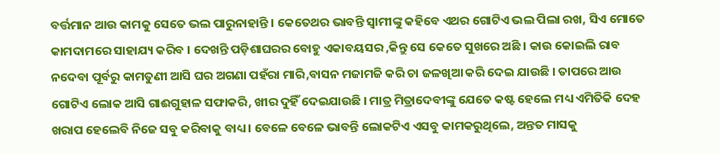ବର୍ତ୍ତମାନ ଆଉ କାମକୁ ସେତେ ଭଲ ପାରୁନାହାନ୍ତି । କେତେଥର ଭାବନ୍ତି ସ୍ୱାମୀଙ୍କୁ କହିବେ ଏଥର ଗୋଟିଏ ଭଲ ପିଲା ରଖ, ସିଏ ମୋତେ କାମଦାମରେ ସାହାଯ୍ୟ କରିବ । ଦେଖନ୍ତି ପଡ଼ିଶାଘରର ବୋହୁ ଏକାବୟସର ,କିନ୍ତୁ ସେ କେତେ ସୁଖରେ ଅଛି । କାଉ କୋଇଲି ରାବ ନଦେବା ପୂର୍ବରୁ କାମତୁଣୀ ଆସି ଘର ଅଗଣା ପହଁରା ମାରି,ବାସନ ମଜାମଜି କରି ଚା ଜଳଖିଆ କରି ଦେଇ ଯାଉଛି । ତାପରେ ଆଉ ଗୋଟିଏ ଲୋକ ଆସି ଗାଈଗୁହାଳ ସଫାକରି, ଖୀର ଦୁହିଁ ଦେଇଯାଉଛି । ମାତ୍ର ମିତ୍ରାଦେବୀଙ୍କୁ ଯେତେ କଷ୍ଟ ହେଲେ ମଧ୍ୟ ଏମିତିକି ଦେହ ଖରାପ ହେଲେବି ନିଜେ ସବୁ କରିବାକୁ ବାଧ୍ୟ । ବେଳେ ବେଳେ ଭାବନ୍ତି ଲୋକଟିଏ ଏସବୁ କାମକରୁଥିଲେ, ଅନ୍ତତ ମାସକୁ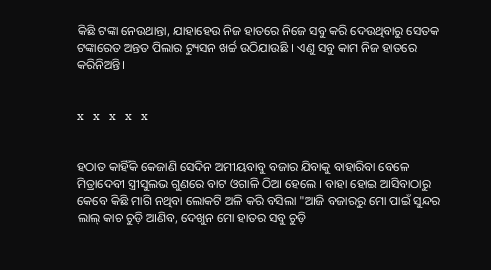କିଛି ଟଙ୍କା ନେଉଥାନ୍ତା, ଯାହାହେଉ ନିଜ ହାତରେ ନିଜେ ସବୁ କରି ଦେଉଥିବାରୁ ସେତକ ଟଙ୍କାରେତ ଅନ୍ତତ ପିଲାର ଟ୍ୟୁସନ ଖର୍ଚ୍ଚ ଉଠିଯାଉଛି । ଏଣୁ ସବୁ କାମ ନିଜ ହାତରେ କରିନିଅନ୍ତି।


x   x   x   x   x


ହଠାତ କାହିଁକି କେଜାଣି ସେଦିନ ଅମୀୟବାବୁ ବଜାର ଯିବାକୁ ବାହାରିବା ବେଳେ ମିତ୍ରାଦେବୀ ସ୍ତ୍ରୀସୁଲଭ ଗୁଣରେ ବାଟ ଓଗାଳି ଠିଆ ହେଲେ । ବାହା ହୋଇ ଆସିବାଠାରୁ କେବେ କିଛି ମାଗି ନଥିବା ଲୋକଟି ଅଳି କରି ବସିଲା "ଆଜି ବଜାରରୁ ମୋ ପାଇଁ ସୁନ୍ଦର ଲାଲ୍ କାଚ ଚୁଡ଼ି ଆଣିବ, ଦେଖୁନ ମୋ ହାତର ସବୁ ଚୁଡ଼ି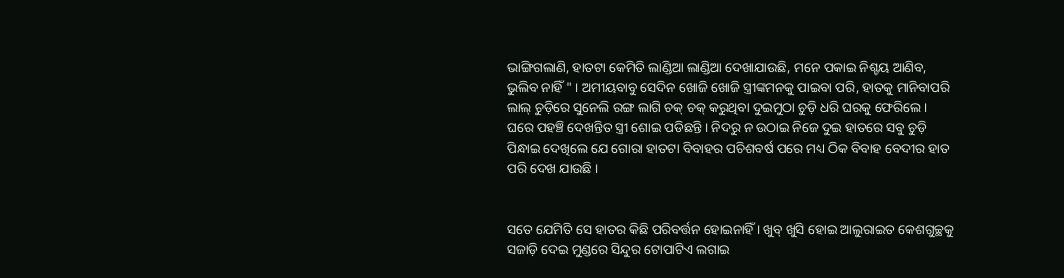ଭାଙ୍ଗିଗଲାଣି, ହାତଟା କେମିତି ଲାଣ୍ଡିଆ ଲାଣ୍ଡିଆ ଦେଖାଯାଉଛି, ମନେ ପକାଇ ନିଶ୍ଚୟ ଆଣିବ, ଭୁଲିବ ନାହିଁ " । ଅମୀୟବାବୁ ସେଦିନ ଖୋଜି ଖୋଜି ସ୍ତ୍ରୀଙ୍କମନକୁ ପାଇବା ପରି, ହାତକୁ ମାନିବାପରି ଲାଲ୍ ଚୁଡ଼ିରେ ସୁନେଲି ରଙ୍ଗ ଲାଗି ଚକ୍ ଚକ୍ କରୁଥିବା ଦୁଇମୁଠା ଚୁଡ଼ି ଧରି ଘରକୁ ଫେରିଲେ । ଘରେ ପହଞ୍ଚି ଦେଖନ୍ତିତ ସ୍ତ୍ରୀ ଶୋଇ ପଡିଛନ୍ତି । ନିଦରୁ ନ ଉଠାଇ ନିଜେ ଦୁଇ ହାତରେ ସବୁ ଚୁଡ଼ି ପିନ୍ଧାଇ ଦେଖିଲେ ଯେ ଗୋରା ହାତଟା ବିବାହର ପଚିଶବର୍ଷ ପରେ ମଧ୍ୟ ଠିକ ବିବାହ ବେଦୀର ହାତ ପରି ଦେଖ ଯାଉଛି ।


ସତେ ଯେମିତି ସେ ହାତର କିଛି ପରିବର୍ତ୍ତନ ହୋଇନାହିଁ । ଖୁବ୍ ଖୁସି ହୋଇ ଆଲୁରାଇତ କେଶଗୁଚ୍ଛକୁ ସଜାଡ଼ି ଦେଇ ମୁଣ୍ଡରେ ସିନ୍ଦୁର ଟୋପାଟିଏ ଲଗାଇ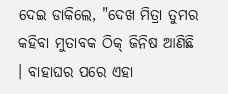ଦେଇ ଡାକିଲେ, "ଦେଖ ମିତ୍ରା ତୁମର କହିବା ମୁତାବକ ଠିକ୍ ଜିନିଷ ଆଣିଛି । ବାହାଘର ପରେ ଏହା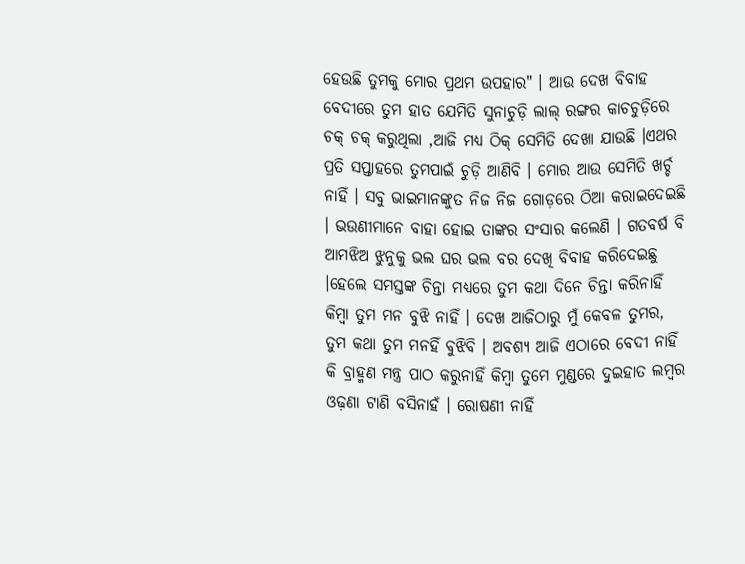ହେଉଛି ତୁମକୁ ମୋର ପ୍ରଥମ ଉପହାର" । ଆଉ ଦେଖ ବିବାହ ବେଦୀରେ ତୁମ ହାତ ଯେମିତି ସୁନାଚୁଡ଼ି ଲାଲ୍ ରଙ୍ଗର କାଚଚୁଡ଼ିରେ ଚକ୍ ଚକ୍ କରୁଥିଲା ,ଆଜି ମଧ୍ୟ ଠିକ୍ ସେମିତି ଦେଖା ଯାଉଛି ।ଏଥର ପ୍ରତି ସପ୍ତାହରେ ତୁମପାଇଁ ଚୁଡ଼ି ଆଣିବି । ମୋର ଆଉ ସେମିତି ଖର୍ଚ୍ଚ ନାହିଁ । ସବୁ ଭାଇମାନଙ୍କୁତ ନିଜ ନିଜ ଗୋଡ଼ରେ ଠିଆ କରାଇଦେଇଛି । ଭଉଣୀମାନେ ବାହା ହୋଇ ତାଙ୍କର ସଂସାର କଲେଣି । ଗତବର୍ଷ ବି ଆମଝିଅ ଝୁନୁକୁ ଭଲ ଘର ଭଲ ବର ଦେଖି ବିବାହ କରିଦେଇଛୁ ।ହେଲେ ସମସ୍ତଙ୍କ ଚିନ୍ତା ମଧ୍ୟରେ ତୁମ କଥା ଦିନେ ଚିନ୍ତା କରିନାହିଁ କିମ୍ବା ତୁମ ମନ ବୁଝି ନାହିଁ । ଦେଖ ଆଜିଠାରୁ ମୁଁ କେବଳ ତୁମର, ତୁମ କଥା ତୁମ ମନହିଁ ବୁଝିବି । ଅବଶ୍ୟ ଆଜି ଏଠାରେ ବେଦୀ ନାହିଁ କି ବ୍ରାହ୍ମଣ ମନ୍ତ୍ର ପାଠ କରୁନାହିଁ କିମ୍ବା ତୁମେ ମୁଣ୍ଡରେ ଦୁଇହାତ ଲମ୍ବର ଓଢ଼ଣା ଟାଣି ବସିନାହଁ । ରୋଷଣୀ ନାହିଁ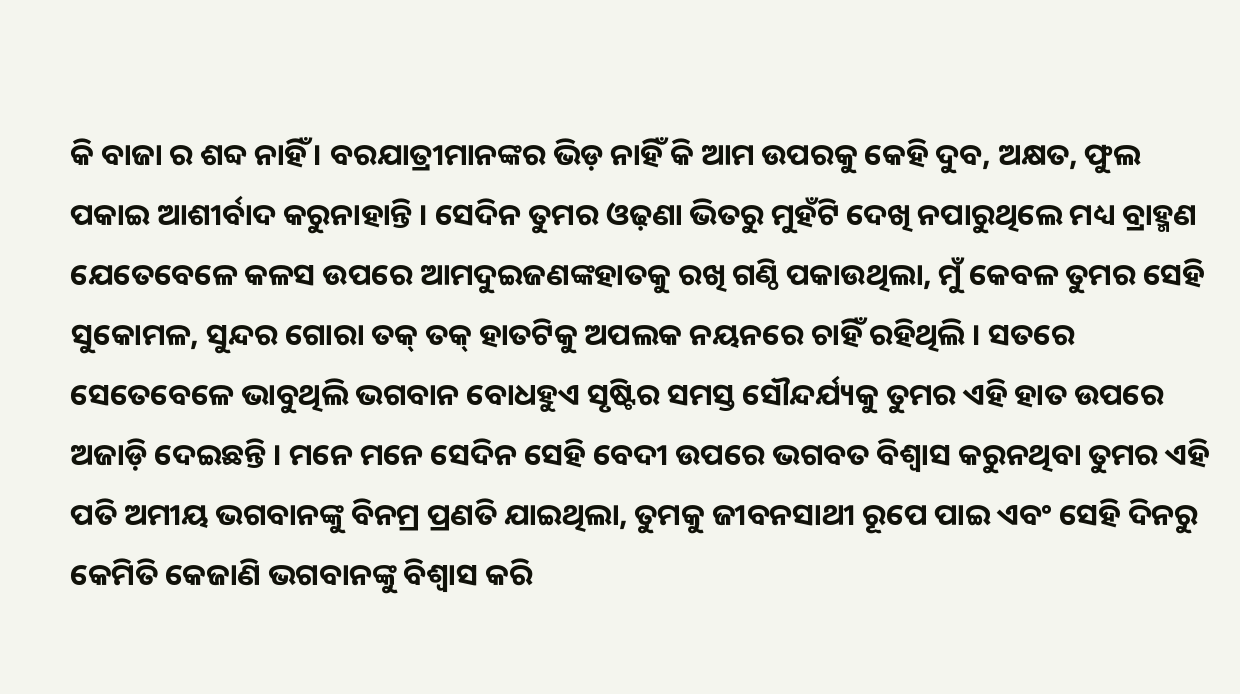କି ବାଜା ର ଶବ୍ଦ ନାହିଁ । ବରଯାତ୍ରୀମାନଙ୍କର ଭିଡ଼ ନାହିଁ କି ଆମ ଉପରକୁ କେହି ଦୁବ, ଅକ୍ଷତ, ଫୁଲ ପକାଇ ଆଶୀର୍ବାଦ କରୁନାହାନ୍ତି । ସେଦିନ ତୁମର ଓଢ଼ଣା ଭିତରୁ ମୁହଁଟି ଦେଖି ନପାରୁଥିଲେ ମଧ୍ୟ ବ୍ରାହ୍ମଣ ଯେତେବେଳେ କଳସ ଉପରେ ଆମଦୁଇଜଣଙ୍କହାତକୁ ରଖି ଗଣ୍ଠି ପକାଉଥିଲା, ମୁଁ କେବଳ ତୁମର ସେହି ସୁକୋମଳ, ସୁନ୍ଦର ଗୋରା ତକ୍ ତକ୍ ହାତଟିକୁ ଅପଲକ ନୟନରେ ଚାହିଁ ରହିଥିଲି । ସତରେ ସେତେବେଳେ ଭାବୁଥିଲି ଭଗବାନ ବୋଧହୁଏ ସୃଷ୍ଟିର ସମସ୍ତ ସୌନ୍ଦର୍ଯ୍ୟକୁ ତୁମର ଏହି ହାତ ଉପରେ ଅଜାଡ଼ି ଦେଇଛନ୍ତି । ମନେ ମନେ ସେଦିନ ସେହି ବେଦୀ ଉପରେ ଭଗବତ ବିଶ୍ୱାସ କରୁନଥିବା ତୁମର ଏହି ପତି ଅମୀୟ ଭଗବାନଙ୍କୁ ବିନମ୍ର ପ୍ରଣତି ଯାଇଥିଲା, ତୁମକୁ ଜୀବନସାଥୀ ରୂପେ ପାଇ ଏବଂ ସେହି ଦିନରୁ କେମିତି କେଜାଣି ଭଗବାନଙ୍କୁ ବିଶ୍ୱାସ କରି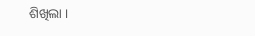ଶିଖିଲା ।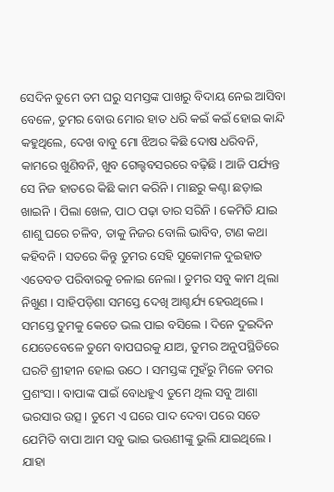ସେଦିନ ତୁମେ ତମ ଘରୁ ସମସ୍ତଙ୍କ ପାଖରୁ ବିଦାୟ ନେଇ ଆସିବା ବେଳେ, ତୁମର ବୋଉ ମୋର ହାତ ଧରି କଇଁ କଇଁ ହୋଇ କାନ୍ଦି କହୁଥିଲେ, ଦେଖ ବାବୁ ମୋ ଝିଅର କିଛି ଦୋଷ ଧରିବନି, କାମରେ ଖୁଣିବନି, ଖୁବ ଗେଲ୍ହବସରରେ ବଢ଼ିଛି । ଆଜି ପର୍ଯ୍ୟନ୍ତ ସେ ନିଜ ହାତରେ କିଛି କାମ କରିନି । ମାଛରୁ କଣ୍ଟା ଛଡ଼ାଇ ଖାଇନି । ପିଲା ଖେଳ, ପାଠ ପଢ଼ା ତାର ସରିନି । କେମିତି ଯାଇ ଶାଶୁ ଘରେ ଚଳିବ, ତାକୁ ନିଜର ବୋଲି ଭାବିବ, ଟାଣ କଥା କହିବନି । ସତରେ କିନ୍ତୁ ତୁମର ସେହି ସୁକୋମଳ ଦୁଇହାତ ଏତେବଡ ପରିବାରକୁ ଚଳାଇ ନେଲା । ତୁମର ସବୁ କାମ ଥିଲା ନିଖୁଣ । ସାହିପଡ଼ିଶା ସମସ୍ତେ ଦେଖି ଆଶ୍ଚର୍ଯ୍ୟ ହେଉଥିଲେ । ସମସ୍ତେ ତୁମକୁ କେତେ ଭଲ ପାଇ ବସିଲେ । ଦିନେ ଦୁଇଦିନ ଯେତେବେଳେ ତୁମେ ବାପଘରକୁ ଯାଅ, ତୁମର ଅନୁପସ୍ଥିତିରେ ଘରଟି ଶ୍ରୀହୀନ ହୋଇ ଉଠେ । ସମସ୍ତଙ୍କ ମୁହଁରୁ ମିଳେ ତମର ପ୍ରଶଂସା । ବାପାଙ୍କ ପାଇଁ ବୋଧହୁଏ ତୁମେ ଥିଲ ସବୁ ଆଶା ଭରସାର ଉତ୍ସ । ତୁମେ ଏ ଘରେ ପାଦ ଦେବା ପରେ ସତେ ଯେମିତି ବାପା ଆମ ସବୁ ଭାଇ ଭଉଣୀଙ୍କୁ ଭୁଲି ଯାଇଥିଲେ । ଯାହା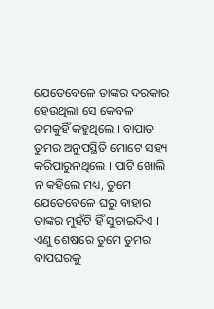ଯେତେବେଳେ ତାଙ୍କର ଦରକାର ହେଉଥିଲା ସେ କେବଳ ତମକୁହିଁ କହୁଥିଲେ । ବାପାତ ତୁମର ଅନୁପସ୍ଥିତି ମୋଟେ ସହ୍ୟ କରିପାରୁନଥିଲେ । ପାଟି ଖୋଲି ନ କହିଲେ ମଧ୍ୟ, ତୁମେ ଯେତେବେଳେ ଘରୁ ବାହାର ତାଙ୍କର ମୁହଁଟି ହିଁ ସୁଚାଇଦିଏ । ଏଣୁ ଶେଷରେ ତୁମେ ତୁମର ବାପଘରକୁ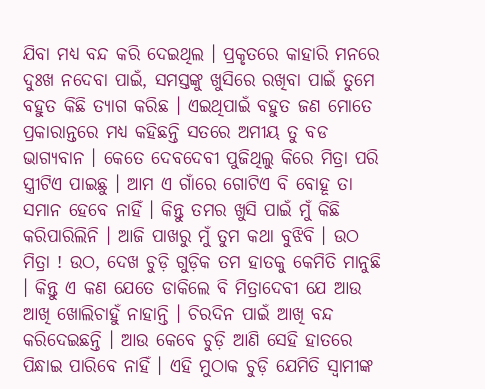ଯିବା ମଧ୍ୟ ବନ୍ଦ କରି ଦେଇଥିଲ । ପ୍ରକୃତରେ କାହାରି ମନରେ ଦୁଃଖ ନଦେବା ପାଇଁ, ସମସ୍ତଙ୍କୁ ଖୁସିରେ ରଖିବା ପାଇଁ ତୁମେ ବହୁତ କିଛି ତ୍ୟାଗ କରିଛ । ଏଇଥିପାଇଁ ବହୁତ ଜଣ ମୋତେ ପ୍ରକାରାନ୍ତରେ ମଧ୍ୟ କହିଛନ୍ତି ସତରେ ଅମୀୟ ତୁ ବଡ ଭାଗ୍ୟବାନ । କେତେ ଦେବଦେବୀ ପୁଜିଥିଲୁ କିରେ ମିତ୍ରା ପରି ସ୍ତ୍ରୀଟିଏ ପାଇଛୁ । ଆମ ଏ ଗାଁରେ ଗୋଟିଏ ବି ବୋହୂ ତା ସମାନ ହେବେ ନାହିଁ । କିନ୍ତୁ ତମର ଖୁସି ପାଇଁ ମୁଁ କିଛି କରିପାରିଲିନି । ଆଜି ପାଖରୁ ମୁଁ ତୁମ କଥା ବୁଝିବି । ଉଠ ମିତ୍ରା ! ଉଠ, ଦେଖ ଚୁଡ଼ି ଗୁଡ଼ିକ ତମ ହାତକୁ କେମିତି ମାନୁଛି । କିନ୍ତୁ ଏ କଣ ଯେତେ ଡାକିଲେ ବି ମିତ୍ରାଦେବୀ ଯେ ଆଉ ଆଖି ଖୋଲିଚାହୁଁ ନାହାନ୍ତି । ଚିରଦିନ ପାଇଁ ଆଖି ବନ୍ଦ କରିଦେଇଛନ୍ତି । ଆଉ କେବେ ଚୁଡ଼ି ଆଣି ସେହି ହାତରେ ପିନ୍ଧାଇ ପାରିବେ ନାହିଁ । ଏହି ମୁଠାକ ଚୁଡ଼ି ଯେମିତି ସ୍ୱାମୀଙ୍କ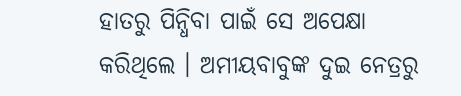ହାତରୁ ପିନ୍ଧିବା ପାଇଁ ସେ ଅପେକ୍ଷା କରିଥିଲେ । ଅମୀୟବାବୁଙ୍କ ଦୁଇ ନେତ୍ରରୁ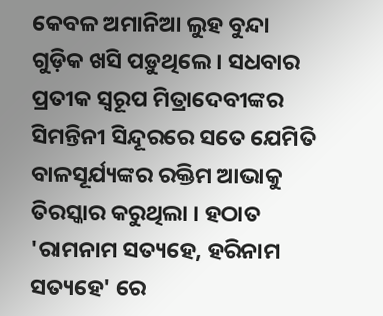କେବଳ ଅମାନିଆ ଲୁହ ବୁନ୍ଦା ଗୁଡ଼ିକ ଖସି ପଡ଼ୁଥିଲେ । ସଧବାର ପ୍ରତୀକ ସ୍ୱରୂପ ମିତ୍ରାଦେବୀଙ୍କର ସିମନ୍ତିନୀ ସିନ୍ଦୂରରେ ସତେ ଯେମିତି ବାଳସୂର୍ଯ୍ୟଙ୍କର ରକ୍ତିମ ଆଭାକୁ ତିରସ୍କାର କରୁଥିଲା । ହଠାତ 'ରାମନାମ ସତ୍ୟହେ, ହରିନାମ ସତ୍ୟହେ' ରେ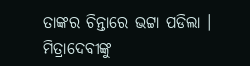ତାଙ୍କର ଚିନ୍ତାରେ ଭଟ୍ଟା ପଡିଲା । ମିତ୍ରାଦେବୀଙ୍କୁ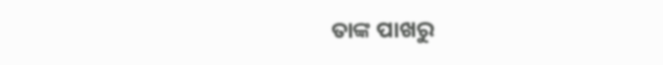ତାଙ୍କ ପାଖରୁ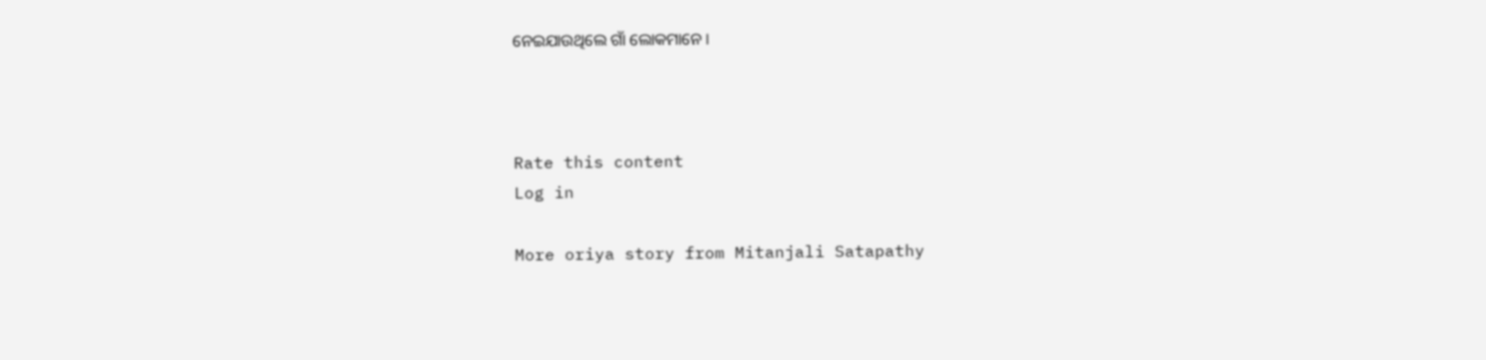ନେଇଯାଉଥିଲେ ଗାଁ ଲୋକମାନେ ।



Rate this content
Log in

More oriya story from Mitanjali Satapathy